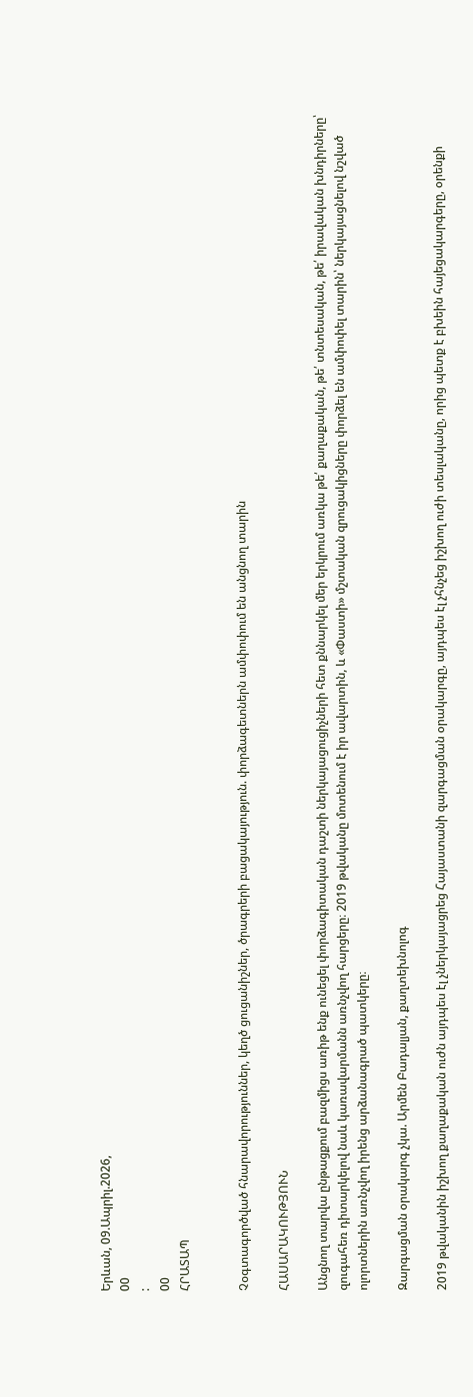Երևան, 09.Ապրիլ.2026,
00
:
00
ՀՐԱՏԱՊ


Չօգտագործված հնարավորություններ, կեղծ ցուցանիշներ, ծրագրերի բացակայություն. փորձագետներն ամփոփում են անցնող տարին

ՀԱՍԱՐԱԿՈՒԹՅՈՒՆ

Անցնող տարվա ընթացքում բազմիցս առիթ ենք ունեցել փորձագիտական դաշտի ներկայացուցիչների հետ քննարկել մեր երկրում առկա թե՛ քաղաքական, թե՛ տնտեսական, թե՛ իրավական խնդիրները՝ զուգահեռ դիտարկելով նաև կառավարմանն առնչվող հարցերը։ 2019 թվականը մոտենում է իր ավարտին, և «Փաստի» մշտական զրուցակիցները փորձել են ամփոփել տարին՝ ներկայացնելով նշված ոլորտներին առնչվող իրենց արձանագրած պատկերը։

Զարգացման օրակարգ չկա. Արմեն Բադալյան, քաղտեխնոլոգ

2019 թվականին իշխող քաղաքական ուժն այդպես էլ չներկայացրեց Հայաստանի զարգացման օրակարգը, այդպես էլ չհնչեց իշխող ուժի տեսլականը, որից պետք է բխեին հայեցակարգերը, օրենքի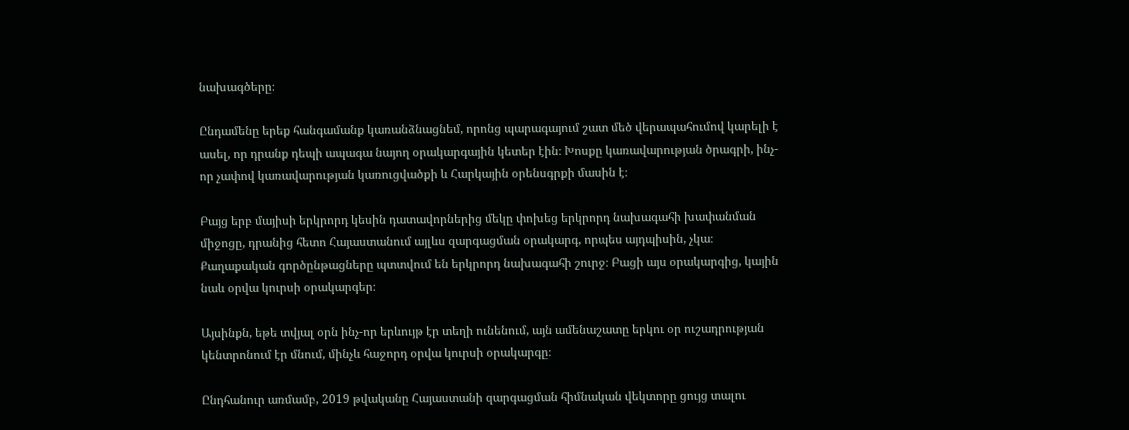նախագծերը։

Ընդամենը երեք հանգամանք կառանձնացնեմ, որոնց պարագայում շատ մեծ վերապահումով կարելի է ասել, որ դրանք դեպի ապագա նայող օրակարգային կետեր էին։ Խոսքը կառավարության ծրագրի, ինչ-որ չափով կառավարության կառուցվածքի և Հարկային օրենսգրքի մասին է։

Բայց երբ մայիսի երկրորդ կեսին դատավորներից մեկը փոխեց երկրորդ նախագահի խափանման միջոցը, դրանից հետո Հայաստանում այլևս զարգացման օրակարգ, որպես այդպիսին, չկա։ Քաղաքական գործընթացները պտտվում են երկրորդ նախագահի շուրջ։ Բացի այս օրակարգից, կային նաև օրվա կուրսի օրակարգեր։

Այսինքն, եթե տվյալ օրն ինչ-որ երևույթ էր տեղի ունենում, այն ամենաշատը երկու օր ուշադրության կենտրոնում էր մնում, մինչև հաջորդ օրվա կուրսի օրակարգը։

Ընդհանուր առմամբ, 2019 թվականը Հայաստանի զարգացման հիմնական վեկտորը ցույց տալու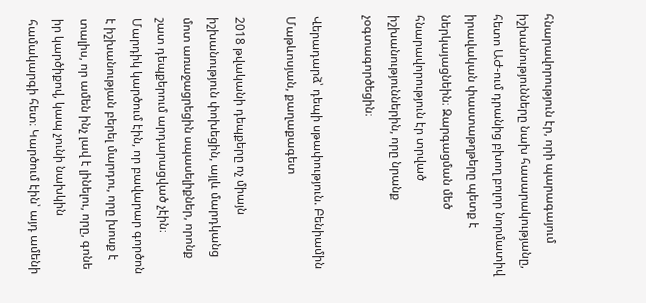հնարավորություն էր, որի պարագայում իշխանությունները նախ հասարակությանը, հետո ԱԺ-ում դրանից բխող բոլոր նորմատիվ իրավական փաստաթղթերը պետք է ներկայացնեին։ Զարգացման մեծ հնարավորություն էր տրված իշխանություններին, որը նրանք չօգտագործեցին։

Վերադարձ՝ դեպի սթափություն. Բենիամին Մաթևոսյան, քաղաքագետ

2018 թվականի դեպքերը ոչ միայն իշխանություն փոխեցին, այլև մարդկանց մոտ առաջացրեցին սպասելիքներ, որոնք շատ դեպքերում արդարացված չէին։ Մարդիկ կարծում էին, որ բավարար գործոն է իշխանության բերել մարդու, որը խոսք է տալիս, որ ամեն ինչ լավ է լինելու, որը, գոնե իր կարծիքով, կապ չունի նախկին համակարգի հետ։ Կարծում էին՝ այդ ամենի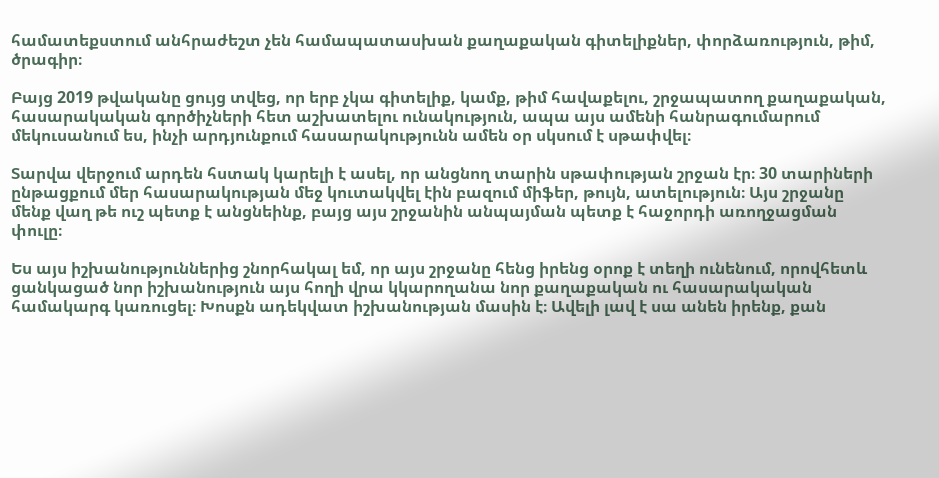համատեքստում անհրաժեշտ չեն համապատասխան քաղաքական գիտելիքներ, փորձառություն, թիմ, ծրագիր։

Բայց 2019 թվականը ցույց տվեց, որ երբ չկա գիտելիք, կամք, թիմ հավաքելու, շրջապատող քաղաքական, հասարակական գործիչների հետ աշխատելու ունակություն, ապա այս ամենի հանրագումարում մեկուսանում ես, ինչի արդյունքում հասարակությունն ամեն օր սկսում է սթափվել։

Տարվա վերջում արդեն հստակ կարելի է ասել, որ անցնող տարին սթափության շրջան էր։ 30 տարիների ընթացքում մեր հասարակության մեջ կուտակվել էին բազում միֆեր, թույն, ատելություն։ Այս շրջանը մենք վաղ թե ուշ պետք է անցնեինք, բայց այս շրջանին անպայման պետք է հաջորդի առողջացման փուլը։

Ես այս իշխանություններից շնորհակալ եմ, որ այս շրջանը հենց իրենց օրոք է տեղի ունենում, որովհետև ցանկացած նոր իշխանություն այս հողի վրա կկարողանա նոր քաղաքական ու հասարակական համակարգ կառուցել։ Խոսքն ադեկվատ իշխանության մասին է։ Ավելի լավ է սա անեն իրենք, քան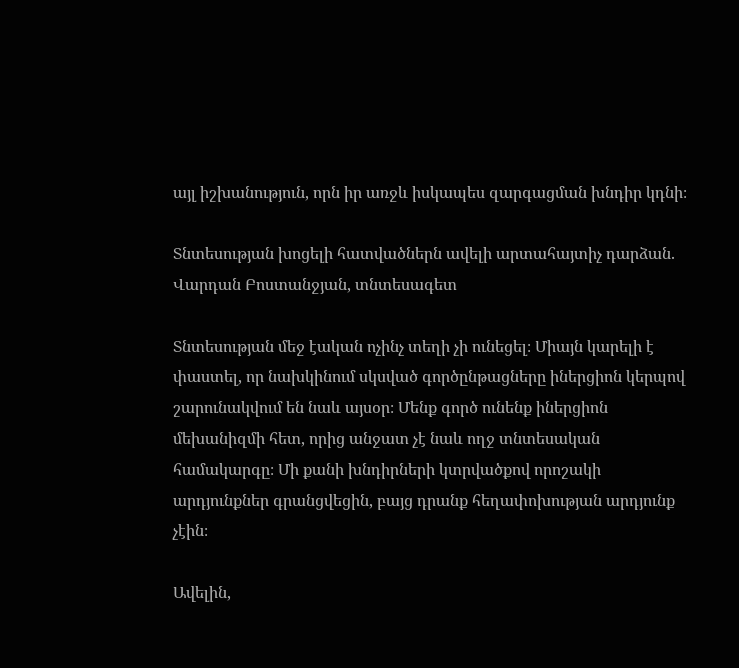այլ իշխանություն, որն իր առջև իսկապես զարգացման խնդիր կդնի։

Տնտեսության խոցելի հատվածներն ավելի արտահայտիչ դարձան. Վարդան Բոստանջյան, տնտեսագետ

Տնտեսության մեջ էական ոչինչ տեղի չի ունեցել։ Միայն կարելի է փաստել, որ նախկինում սկսված գործընթացները իներցիոն կերպով շարունակվում են նաև այսօր։ Մենք գործ ունենք իներցիոն մեխանիզմի հետ, որից անջատ չէ նաև ողջ տնտեսական համակարգը։ Մի քանի խնդիրների կտրվածքով որոշակի արդյունքներ գրանցվեցին, բայց դրանք հեղափոխության արդյունք չէին։

Ավելին,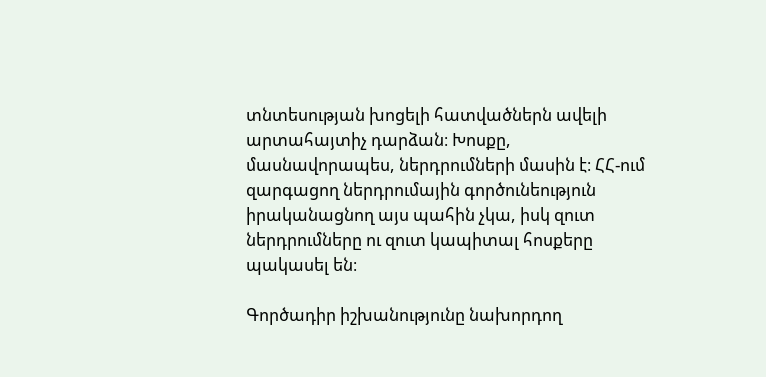տնտեսության խոցելի հատվածներն ավելի արտահայտիչ դարձան։ Խոսքը, մասնավորապես, ներդրումների մասին է։ ՀՀ-ում զարգացող ներդրումային գործունեություն իրականացնող այս պահին չկա, իսկ զուտ ներդրումները ու զուտ կապիտալ հոսքերը պակասել են։

Գործադիր իշխանությունը նախորդող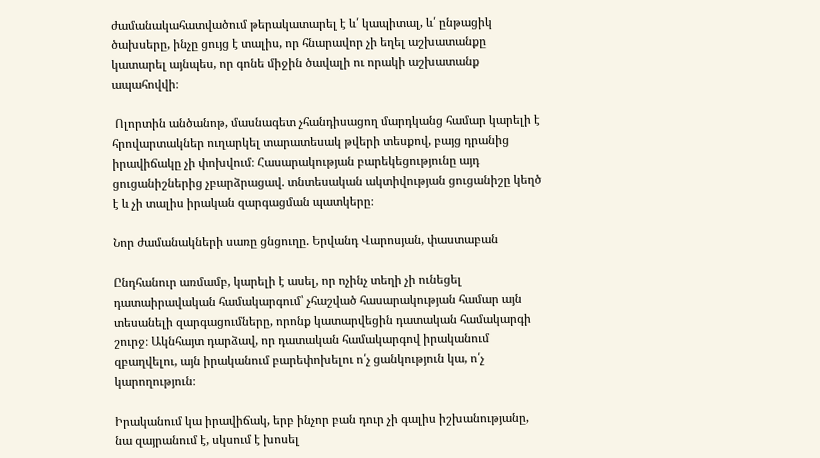ժամանակահատվածում թերակատարել է և՛ կապիտալ, և՛ ընթացիկ ծախսերը, ինչը ցույց է տալիս, որ հնարավոր չի եղել աշխատանքը կատարել այնպես, որ գոնե միջին ծավալի ու որակի աշխատանք ապահովվի։

 Ոլորտին անծանոթ, մասնագետ չհանդիսացող մարդկանց համար կարելի է հրովարտակներ ուղարկել տարատեսակ թվերի տեսքով, բայց դրանից իրավիճակը չի փոխվում։ Հասարակության բարեկեցությունը այդ ցուցանիշներից չբարձրացավ. տնտեսական ակտիվության ցուցանիշը կեղծ է և չի տալիս իրական զարգացման պատկերը։

Նոր ժամանակների սառը ցնցուղը. Երվանդ Վարոսյան, փաստաբան

Ընդհանուր առմամբ, կարելի է ասել, որ ոչինչ տեղի չի ունեցել դատաիրավական համակարգում՝ չհաշված հասարակության համար այն տեսանելի զարգացումները, որոնք կատարվեցին դատական համակարգի շուրջ։ Ակնհայտ դարձավ, որ դատական համակարգով իրականում զբաղվելու, այն իրականում բարեփոխելու ո՛չ ցանկություն կա, ո՛չ կարողություն։

Իրականում կա իրավիճակ, երբ ինչոր բան դուր չի գալիս իշխանությանը, նա զայրանում է, սկսում է խոսել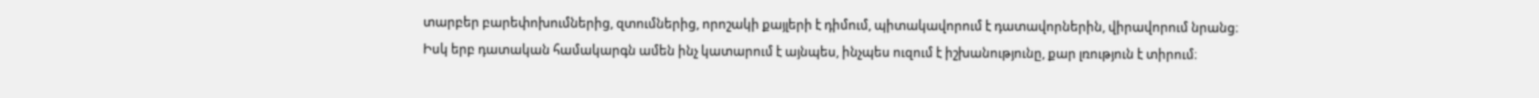տարբեր բարեփոխումներից, զտումներից, որոշակի քայլերի է դիմում, պիտակավորում է դատավորներին, վիրավորում նրանց։ Իսկ երբ դատական համակարգն ամեն ինչ կատարում է այնպես, ինչպես ուզում է իշխանությունը, քար լռություն է տիրում։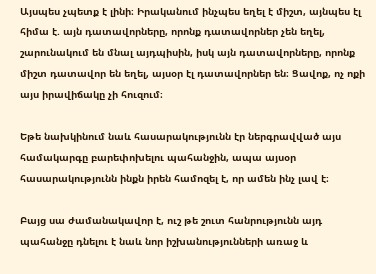Այսպես չպետք է լինի։ Իրականում ինչպես եղել է միշտ, այնպես էլ հիմա է. այն դատավորները, որոնք դատավորներ չեն եղել, շարունակում են մնալ այդպիսին, իսկ այն դատավորները, որոնք միշտ դատավոր են եղել, այսօր էլ դատավորներ են։ Ցավոք, ոչ ոքի այս իրավիճակը չի հուզում։

Եթե նախկինում նաև հասարակությունն էր ներգրավված այս համակարգը բարեփոխելու պահանջին, ապա այսօր հասարակությունն ինքն իրեն համոզել է, որ ամեն ինչ լավ է։

Բայց սա ժամանակավոր է, ուշ թե շուտ հանրությունն այդ պահանջը դնելու է նաև նոր իշխանությունների առաջ և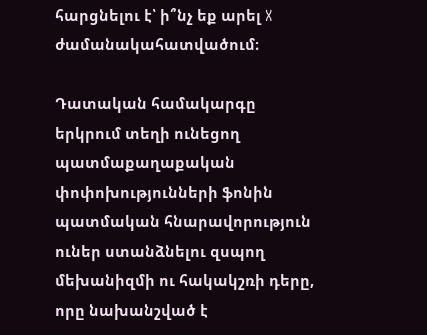հարցնելու է՝ ի՞նչ եք արել X ժամանակահատվածում։

Դատական համակարգը երկրում տեղի ունեցող պատմաքաղաքական փոփոխությունների ֆոնին պատմական հնարավորություն ուներ ստանձնելու զսպող մեխանիզմի ու հակակշռի դերը, որը նախանշված է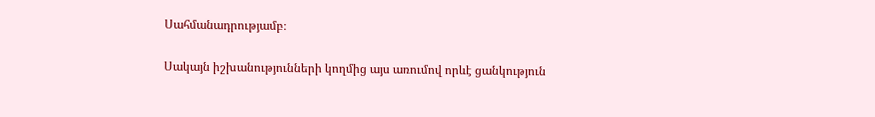Սահմանադրությամբ։

Սակայն իշխանությունների կողմից այս առումով որևէ ցանկություն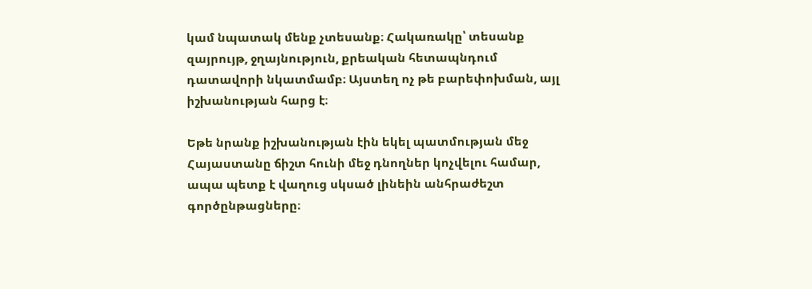կամ նպատակ մենք չտեսանք։ Հակառակը՝ տեսանք զայրույթ, ջղայնություն, քրեական հետապնդում դատավորի նկատմամբ։ Այստեղ ոչ թե բարեփոխման, այլ իշխանության հարց է։

Եթե նրանք իշխանության էին եկել պատմության մեջ Հայաստանը ճիշտ հունի մեջ դնողներ կոչվելու համար, ապա պետք է վաղուց սկսած լինեին անհրաժեշտ գործընթացները։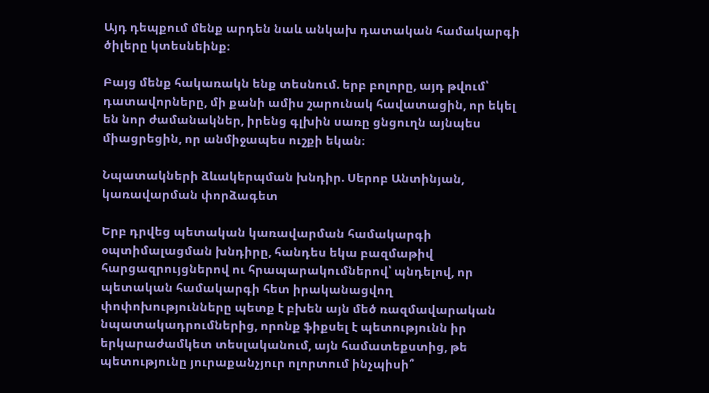Այդ դեպքում մենք արդեն նաև անկախ դատական համակարգի ծիլերը կտեսնեինք։

Բայց մենք հակառակն ենք տեսնում. երբ բոլորը, այդ թվում՝ դատավորները, մի քանի ամիս շարունակ հավատացին, որ եկել են նոր ժամանակներ, իրենց գլխին սառը ցնցուղն այնպես միացրեցին, որ անմիջապես ուշքի եկան։

Նպատակների ձևակերպման խնդիր. Սերոբ Անտինյան, կառավարման փորձագետ

Երբ դրվեց պետական կառավարման համակարգի օպտիմալացման խնդիրը, հանդես եկա բազմաթիվ հարցազրույցներով ու հրապարակումներով՝ պնդելով, որ պետական համակարգի հետ իրականացվող փոփոխությունները պետք է բխեն այն մեծ ռազմավարական նպատակադրումներից, որոնք ֆիքսել է պետությունն իր երկարաժամկետ տեսլականում, այն համատեքստից, թե պետությունը յուրաքանչյուր ոլորտում ինչպիսի՞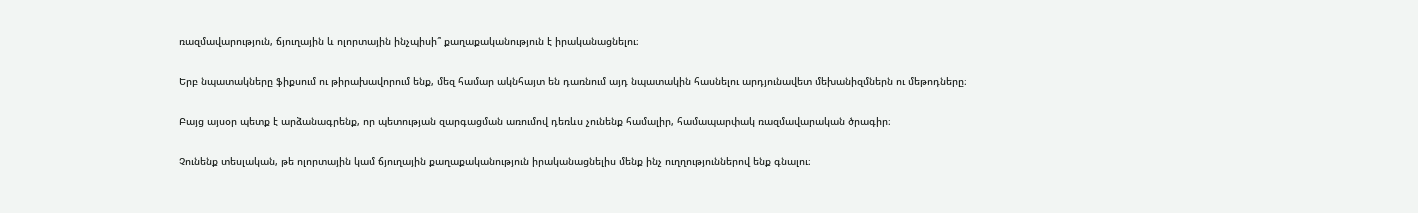ռազմավարություն, ճյուղային և ոլորտային ինչպիսի՞ քաղաքականություն է իրականացնելու։

Երբ նպատակները ֆիքսում ու թիրախավորում ենք, մեզ համար ակնհայտ են դառնում այդ նպատակին հասնելու արդյունավետ մեխանիզմներն ու մեթոդները։

Բայց այսօր պետք է արձանագրենք, որ պետության զարգացման առումով դեռևս չունենք համալիր, համապարփակ ռազմավարական ծրագիր։

Չունենք տեսլական, թե ոլորտային կամ ճյուղային քաղաքականություն իրականացնելիս մենք ինչ ուղղություններով ենք գնալու։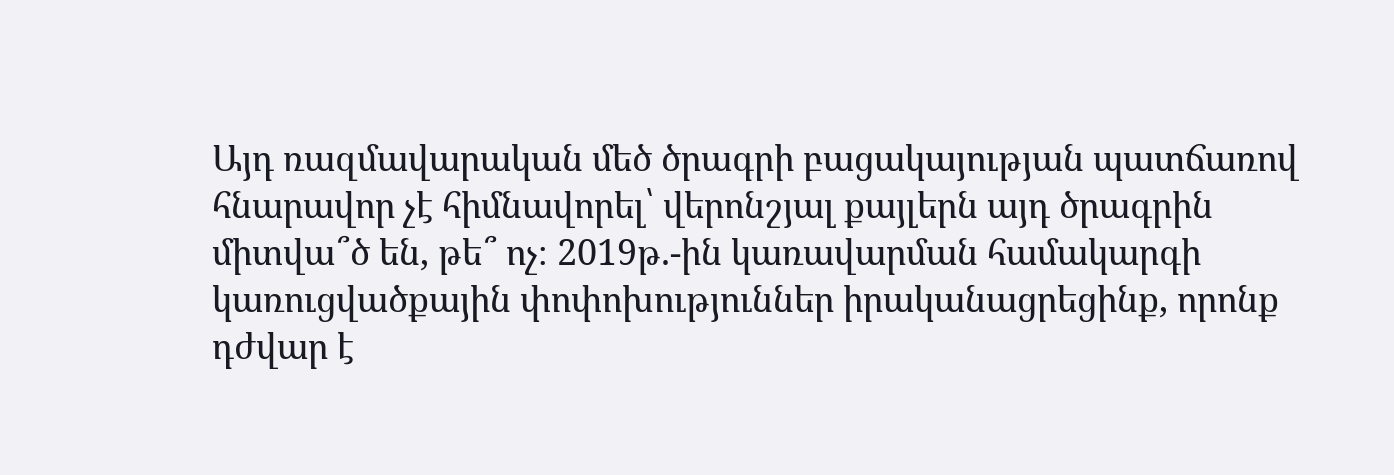Այդ ռազմավարական մեծ ծրագրի բացակայության պատճառով հնարավոր չէ հիմնավորել՝ վերոնշյալ քայլերն այդ ծրագրին միտվա՞ծ են, թե՞ ոչ։ 2019թ.-ին կառավարման համակարգի կառուցվածքային փոփոխություններ իրականացրեցինք, որոնք դժվար է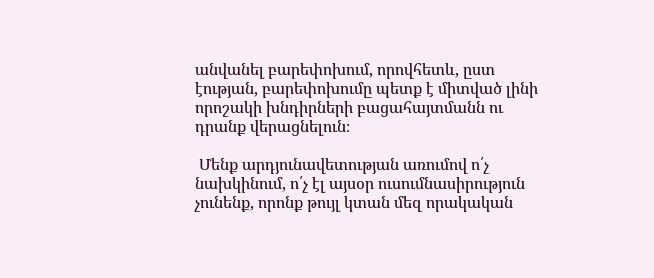անվանել բարեփոխում, որովհետև, ըստ էության, բարեփոխումը պետք է միտված լինի որոշակի խնդիրների բացահայտմանն ու դրանք վերացնելուն։

 Մենք արդյունավետության առումով ո՛չ նախկինում, ո՛չ էլ այսօր ուսումնասիրություն չունենք, որոնք թույլ կտան մեզ որակական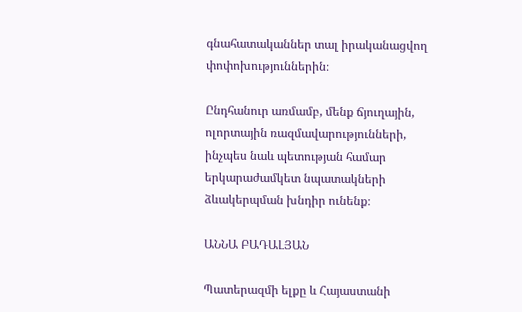գնահատականներ տալ իրականացվող փոփոխություններին։

Ընդհանուր առմամբ, մենք ճյուղային, ոլորտային ռազմավարությունների, ինչպես նաև պետության համար երկարաժամկետ նպատակների ձևակերպման խնդիր ունենք։

ԱՆՆԱ ԲԱԴԱԼՅԱՆ

Պատերազմի ելքը և Հայաստանի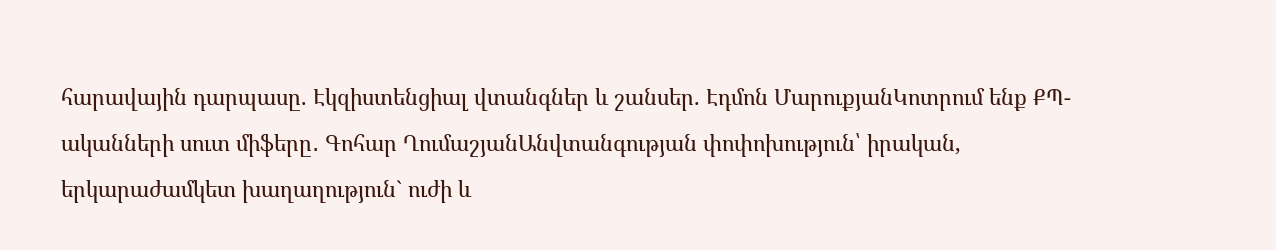հարավային դարպասը. Էկզիստենցիալ վտանգներ և շանսեր. Էդմոն ՄարուքյանԿոտրում ենք ՔՊ-ականների սուտ միֆերը․ Գոհար ՂումաշյանԱնվտանգության փոփոխություն՝ իրական, երկարաժամկետ խաղաղություն` ուժի և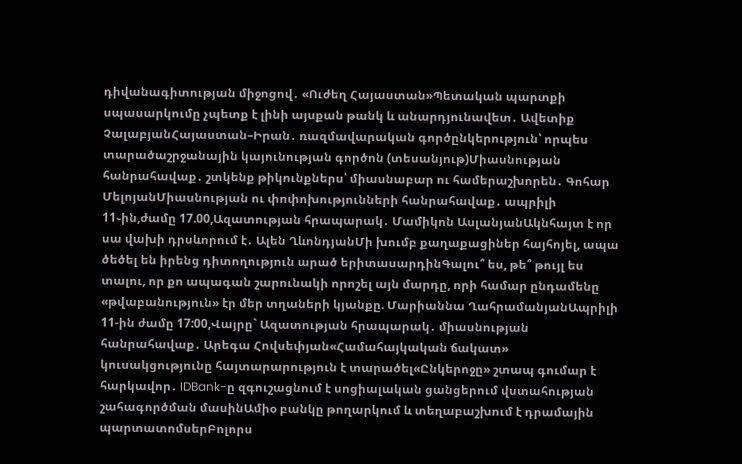դիվանագիտության միջոցով․ «Ուժեղ Հայաստան»Պետական պարտքի սպասարկումը չպետք է լինի այսքան թանկ և անարդյունավետ․ Ավետիք ՉալաբյանՀայաստան–Իրան․ ռազմավարական գործընկերություն՝ որպես տարածաշրջանային կայունության գործոն (տեսանյութ)Միասնության հանրահավաք․ շտկենք թիկունքներս՝ միասնաբար ու համերաշխորեն․ Գոհար ՄելոյանՄիասնության ու փոփոխությունների հանրահավաք․ ապրիլի 11֊ին,ժամը 17.00,Ազատության հրապարակ․ Մամիկոն ԱսլանյանԱկնհայտ է որ սա վախի դրսևորում է․ Ալեն ՂևոնդյանՄի խումբ քաղաքացիներ հայհոյել, ապա ծեծել են իրենց դիտողություն արած երիտասարդինԳալու՞ ես, թե՞ թույլ ես տալու, որ քո ապագան շարունակի որոշել այն մարդը, որի համար ընդամենը «թվաբանություն» էր մեր տղաների կյանքը. Մարիաննա ՂահրամանյանԱպրիլի 11-ին ժամը 17:00,Վայրը` Ազատության հրապարակ․ միասնության հանրահավաք․ Արեգա Հովսեփյան«Համահայկական ճակատ» կուսակցությունը հայտարարություն է տարածել«Ընկերոջը» շտապ գումար է հարկավոր․ IDBank-ը զգուշացնում է սոցիալական ցանցերում վստահության շահագործման մասինԱմիօ բանկը թողարկում և տեղաբաշխում է դրամային պարտատոմսերԲոլորս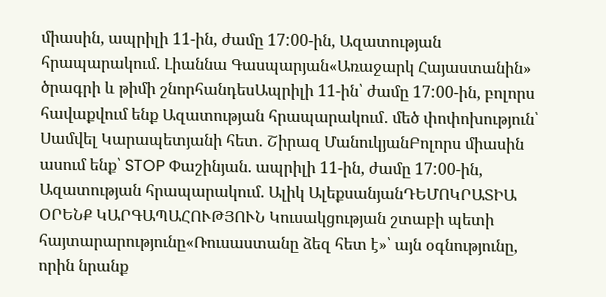միասին, ապրիլի 11-ին, ժամը 17:00-ին, Ազատության հրապարակում. Լիաննա Գասպարյան«Առաջարկ Հայաստանին» ծրագրի և թիմի շնորհանդեսԱպրիլի 11-ին՝ ժամը 17:00-ին, բոլորս հավաքվում ենք Ազատության հրապարակում․ մեծ փոփոխություն՝ Սամվել Կարապետյանի հետ․ Շիրազ ՄանուկյանԲոլորս միասին ասում ենք՝ STOP Փաշինյան. ապրիլի 11-ին, ժամը 17:00-ին, Ազատության հրապարակում. Ալիկ ԱլեքսանյանԴԵՄՈԿՐԱՏԻԱ ՕՐԵՆՔ ԿԱՐԳԱՊԱՀՈՒԹՅՈՒՆ Կուսակցության շտաբի պետի հայտարարությունը«Ռուսաստանը ձեզ հետ է»՝ այն օգնությունը, որին նրանք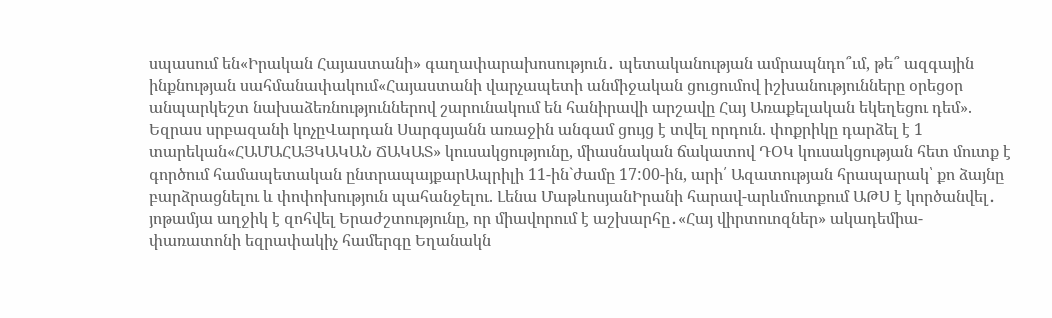սպասում են«Իրական Հայաստանի» գաղափարախոսություն․ պետականության ամրապնդո՞ւմ, թե՞ ազգային ինքնության սահմանափակում«Հայաստանի վարչապետի անմիջական ցուցումով իշխանությունները օրեցօր անպարկեշտ նախաձեռնություններով շարունակում են հանիրավի արշավը Հայ Առաքելական եկեղեցու դեմ». Եզրաս սրբազանի կոչըՎարդան Սարգսյանն առաջին անգամ ցույց է տվել որդուն. փոքրիկը դարձել է 1 տարեկան«ՀԱՄԱՀԱՅԿԱԿԱՆ ՃԱԿԱՏ» կուսակցությունը, միասնական ճակատով ԴՕԿ կուսակցության հետ մուտք է գործում համապետական ընտրապայքարԱպրիլի 11-ին`ժամը 17:00-ին, արի՛ Ազատության հրապարակ՝ քո ձայնը բարձրացնելու և փոփոխություն պահանջելու. Լենա ՄաթևոսյանԻրանի հարավ-արևմուտքում ԱԹՍ է կործանվել․ յոթամյա աղջիկ է զոհվել Երաժշտությունը, որ միավորում է աշխարհը․«Հայ վիրտուոզներ» ակադեմիա-փառատոնի եզրափակիչ համերգը Եղանակն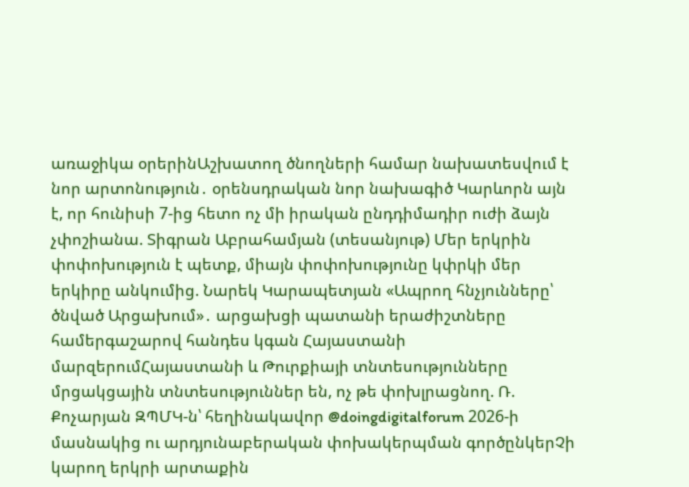առաջիկա օրերինԱշխատող ծնողների համար նախատեսվում է նոր արտոնություն․ օրենսդրական նոր նախագիծ Կարևորն այն է, որ հունիսի 7-ից հետո ոչ մի իրական ընդդիմադիր ուժի ձայն չփոշիանա. Տիգրան Աբրահամյան (տեսանյութ) Մեր երկրին փոփոխություն է պետք, միայն փոփոխությունը կփրկի մեր երկիրը անկումից. Նարեկ Կարապետյան «Ապրող հնչյունները՝ ծնված Արցախում»․ արցախցի պատանի երաժիշտները համերգաշարով հանդես կգան Հայաստանի մարզերումՀայաստանի և Թուրքիայի տնտեսությունները մրցակցային տնտեսություններ են, ոչ թե փոխլրացնող. Ռ. Քոչարյան ԶՊՄԿ-ն՝ հեղինակավոր @doingdigitalforum 2026-ի մասնակից ու արդյունաբերական փոխակերպման գործընկերՉի կարող երկրի արտաքին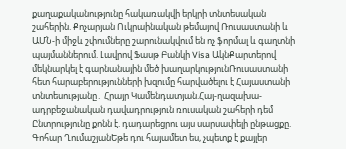քաղաքականությունը հակառակվի երկրի տնտեսական շահերին. Քոչարյան Ուկրաինական թեմայով Ռուսաստանի և ԱՄՆ-ի միջև շփումները շարունակվում են ոչ ֆորմալ և գաղտնի պայմաններում. Լավրով Ֆասթ Բանկի Visa ԱկնՔարտերով մեկնարկել է գարնանային մեծ խաղարկությունՌուսաստանի հետ հարաբերությունների խզումը հարվածելու է Հայաստանի տնտեսությանը․ Հրայր Կամենդատյան.Հայ-ղազախա-ադրբեջանական դավադրություն ռուսական շահերի դեմ Ընտրությունը քոնն է. դադարեցրու այս սարսափելի ընթացքը. Գոհար ՂումաշյանԵթե դու հայամետ ես, չպետք է քայլեր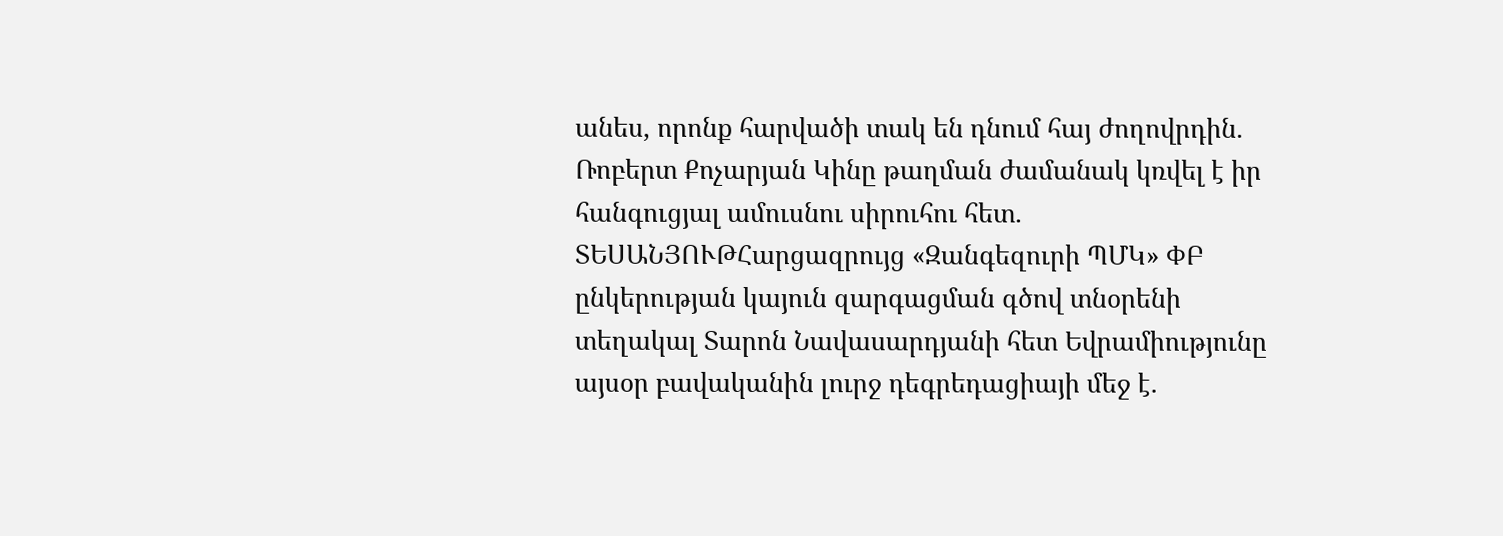անես, որոնք հարվածի տակ են դնում հայ ժողովրդին. Ռոբերտ Քոչարյան Կինը թաղման ժամանակ կռվել է իր հանգուցյալ ամուսնու սիրուհու հետ․ ՏԵՍԱՆՅՈՒԹՀարցազրույց «Զանգեզուրի ՊՄԿ» ՓԲ ընկերության կայուն զարգացման գծով տնօրենի տեղակալ Տարոն Նավասարդյանի հետ Եվրամիությունը այսօր բավականին լուրջ դեգրեդացիայի մեջ է.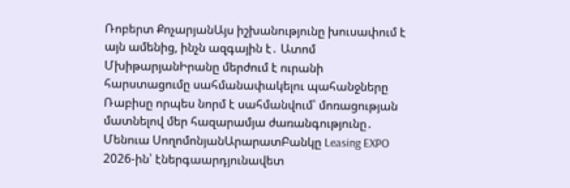Ռոբերտ ՔոչարյանԱյս իշխանությունը խուսափում է այն ամենից, ինչն ազգային է․ Ատոմ ՄխիթարյանԻրանը մերժում է ուրանի հարստացումը սահմանափակելու պահանջները Ռաբիսը որպես նորմ է սահմանվում՝ մոռացության մատնելով մեր հազարամյա ժառանգությունը․ Մենուա ՍողոմոնյանԱրարատԲանկը Leasing EXPO 2026-ին՝ էներգաարդյունավետ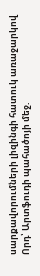սարքավորումների լիզինգի հատուկ առաջարկով Որդ՝ Արտֆուդի պահածոյի մեջ.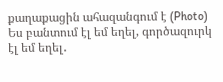քաղաքացին ահազանգում է (Photo) Ես բանտում էլ եմ եղել, գործազուրկ էլ եմ եղել․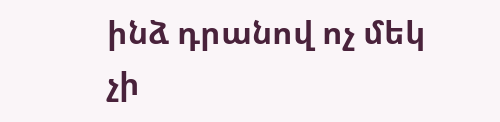ինձ դրանով ոչ մեկ չի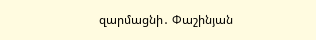զարմացնի․ Փաշինյան